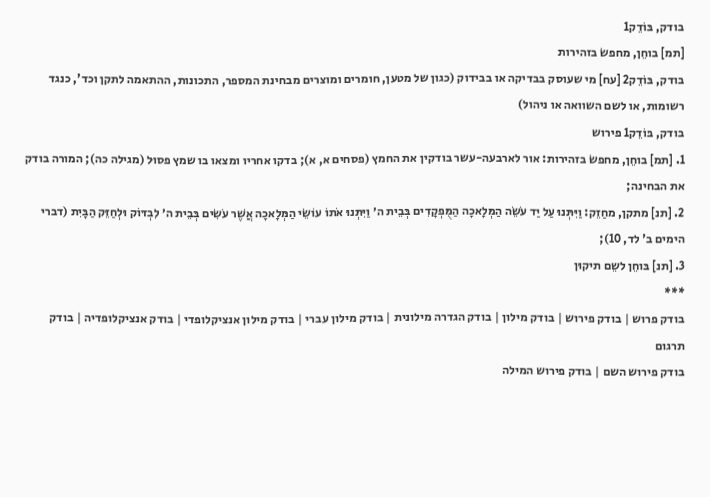בודק, בּוֹדֵק1
[תמ] בוחֵן, מחפשׂ בזהירות
בודק, בּוֹדֵק2 [עח] מי שעוסק בבדיקה או בבידוק (כגון של מטען, חומרים ומוצרים מבחינת המספר, התכונות, ההתאמה לתקן וכד', כנגד רשומות, או לשם השוואה או ניהול)
בודק, בּוֹדֵק1 פירוש
1. [תמ] בוחֵן, מחפשׂ בזהירות: אור לארבעה-עשר בודקין את החמץ (פסחים א, א); בדקו אחריו ומצאו בו שמץ פסוּל (מגילה כה); המורה בודק את הבחינה;
2. [תנ] מתקן, מחַזֵק: וַיִּתְּנוּ עַל יַד עֹשֵׂה הַמְּלָאכָה הַמֻּפְקָדִים בְּבֵית ה׳ וַיִּתְּנוּ אֹתוֹ עוֹשֵׂי הַמְּלָאכָה אֲשֶׁר עֹשִׂים בְּבֵית ה׳ לִבְדּוֹק וּלְחַזֵּק הַבָּיִת (דברי הימים ב' לד, 10);
3. [תנ] בּוחֵן לשֵם תיקוּן
***
בודק פרוש | בודק פירוש | בודק מילון | בודק הגדרה מילונית | בודק מילון עברי | בודק מילון אנציקלופדי | בודק אנציקלופדיה | בודק תרגום
בודק פירוש השם | בודק פירוש המילה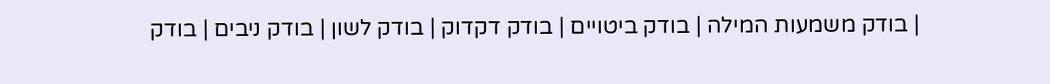| בודק משמעות המילה | בודק ביטויים | בודק דקדוק | בודק לשון | בודק ניבים | בודק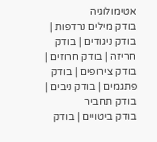אטימולוגיה
בודק מילים נרדפות | בודק ניגודים | בודק חריזה | בודק חרוזים | בודק צירופים | בודק פתגמים | בודק ניבים | בודק תחביר
בודק ביטויים | בודק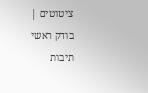ציטוטים | בודק ראשי תיבות